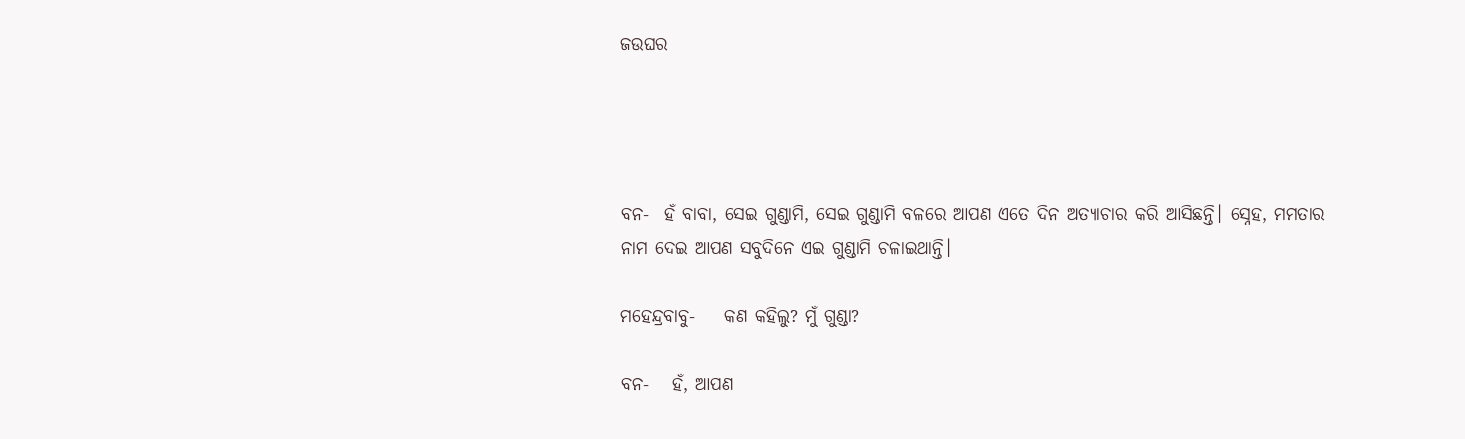ଜଉଘର




ବନ-  ହଁ ବାବା, ସେଇ ଗୁଣ୍ଡାମି, ସେଇ ଗୁଣ୍ଡାମି ବଳରେ ଆପଣ ଏତେ ଦିନ ଅତ୍ୟାଚାର କରି ଆସିଛନ୍ତି। ସ୍ନେହ, ମମତାର ନାମ ଦେଇ ଆପଣ ସବୁଦିନେ ଏଇ ଗୁଣ୍ଡାମି ଚଳାଇଥାନ୍ତି।

ମହେନ୍ଦ୍ରବାବୁ-    କଣ କହିଲୁ? ମୁଁ ଗୁଣ୍ଡା?

ବନ-   ହଁ, ଆପଣ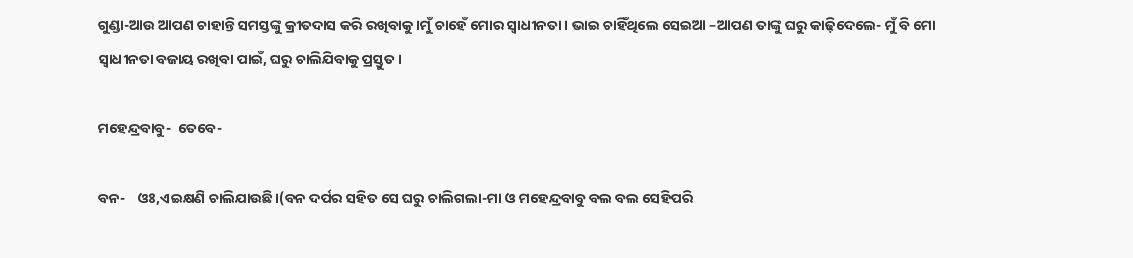ଗୁଣ୍ଡା-ଆଉ ଆପଣ ଚାହାନ୍ତି ସମସ୍ତଙ୍କୁ କ୍ରୀତଦାସ କରି ରଖିବାକୁ ।ମୁଁ ଚାହେଁ ମୋର ସ୍ବାଧୀନତା। ଭାଇ ଚାହିଁଥିଲେ ସେଇଆ –ଆପଣ ତାଙ୍କୁ ଘରୁ କାଢ଼ିଦେଲେ- ମୁଁ ବି ମୋ ସ୍ବାଧୀନତା ବଜାୟ ରଖିବା ପାଇଁ, ଘରୁ ଚାଲିଯିବାକୁ ପ୍ରସ୍ତୁତ।

ମହେନ୍ଦ୍ରବାବୁ-  ତେବେ-

ବନ-    ଓଃ,ଏଇକ୍ଷଣି ଚାଲିଯାଉଛି।(ବନ ଦର୍ପର ସହିତ ସେ ଘରୁ ଚାଲିଗଲା-ମା ଓ ମହେନ୍ଦ୍ରବାବୁ ବଲ ବଲ ସେହିପରି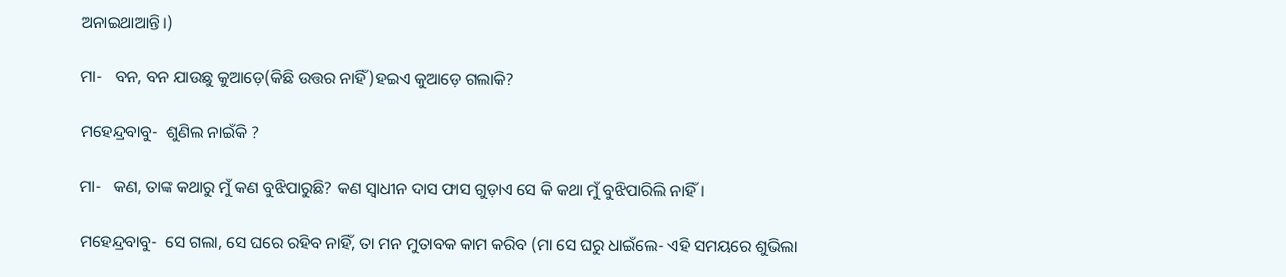ଅନାଇଥାଆନ୍ତି।)

ମା-   ବନ, ବନ ଯାଉଛୁ କୁଆଡ଼େ(କିଛି ଉତ୍ତର ନାହିଁ)ହଇଏ କୁଆଡ଼େ ଗଲାକି?

ମହେନ୍ଦ୍ରବାବୁ-  ଶୁଣିଲ ନାଇଁକି ?

ମା-   କଣ, ତାଙ୍କ କଥାରୁ ମୁଁ କଣ ବୁଝିପାରୁଛି? କଣ ସ୍ବାଧୀନ ଦାସ ଫାସ ଗୁଡ଼ାଏ ସେ କି କଥା ମୁଁ ବୁଝିପାରିଲି ନାହିଁ।

ମହେନ୍ଦ୍ରବାବୁ-  ସେ ଗଲା, ସେ ଘରେ ରହିବ ନାହିଁ, ତା ମନ ମୁତାବକ କାମ କରିବ (ମା ସେ ଘରୁ ଧାଇଁଲେ- ଏହି ସମୟରେ ଶୁଭିଲା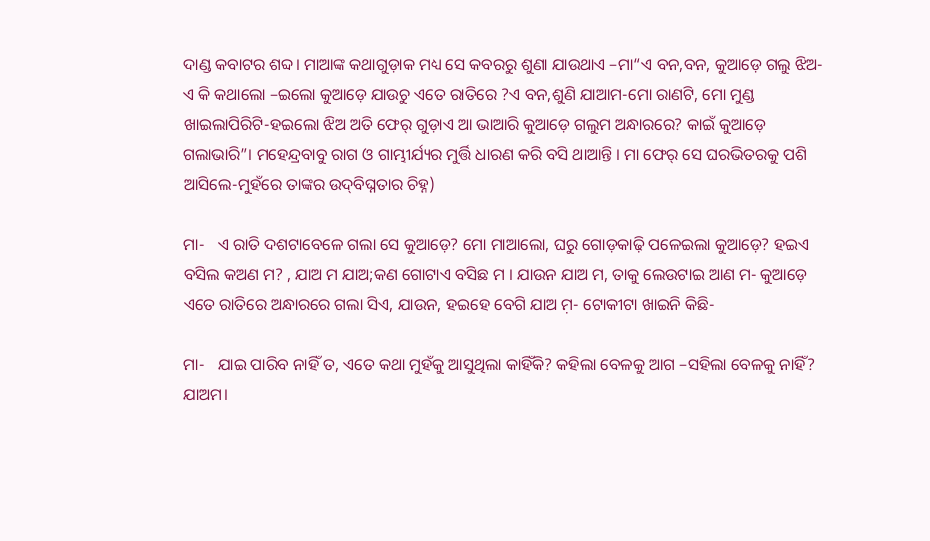ଦାଣ୍ଡ କବାଟର ଶବ୍ଦ। ମାଆଙ୍କ କଥାଗୁଡ଼ାକ ମଧ୍ୟ ସେ କବରରୁ ଶୁଣା ଯାଉଥାଏ –ମା“ଏ ବନ,ବନ, କୁଆଡ଼େ ଗଲୁ ଝିଅ- ଏ କି କଥାଲୋ –ଇଲୋ କୁଆଡ଼େ ଯାଉଚୁ ଏତେ ରାତିରେ ?ଏ ବନ,ଶୁଣି ଯାଆମ-ମୋ ରାଣଟି, ମୋ ମୁଣ୍ଡ ଖାଇଲାପିରିଟି-ହଇଲୋ ଝିଅ ଅତି ଫେର୍‌ ଗୁଡ଼ାଏ ଆ ଭାଆରି କୁଆଡ଼େ ଗଲୁମ ଅନ୍ଧାରରେ? କାଇଁ କୁଆଡ଼େ ଗଲାଭାରି”। ମହେନ୍ଦ୍ରବାବୁ ରାଗ ଓ ଗାମ୍ଭୀର୍ଯ୍ୟର ମୁର୍ତ୍ତି ଧାରଣ କରି ବସି ଥାଆନ୍ତି । ମା ଫେର୍‌ ସେ ଘରଭିତରକୁ ପଶି ଆସିଲେ-ମୁହଁରେ ତାଙ୍କର ଉଦ୍‌ବିଘ୍ନତାର ଚିହ୍ନ)

ମା-   ଏ ରାତି ଦଶଟାବେଳେ ଗଲା ସେ କୁଆଡ଼େ? ମୋ ମାଆଲୋ, ଘରୁ ଗୋଡ଼କାଢ଼ି ପଳେଇଲା କୁଆଡ଼େ? ହଇଏ ବସିଲ କଅଣ ମ? , ଯାଅ ମ ଯାଅ;କଣ ଗୋଟାଏ ବସିଛ ମ । ଯାଉନ ଯାଅ ମ, ତାକୁ ଲେଉଟାଇ ଆଣ ମ- କୁଆଡ଼େ ଏତେ ରାତିରେ ଅନ୍ଧାରରେ ଗଲା ସିଏ, ଯାଉନ, ହଇହେ ବେଗି ଯାଅ ମ଼- ଟୋକୀଟା ଖାଇନି କିଛି-

ମା-   ଯାଇ ପାରିବ ନାହିଁ ତ, ଏତେ କଥା ମୁହଁକୁ ଆସୁଥିଲା କାହିଁକି? କହିଲା ବେଳକୁ ଆଗ –ସହିଲା ବେଳକୁ ନାହିଁ? ଯାଅମ।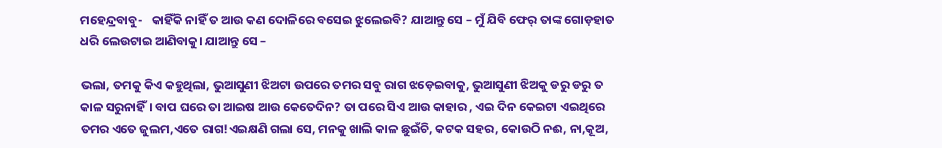ମହେନ୍ଦ୍ରବାବୁ-   କାହିଁକି ନାହିଁ ତ ଆଉ କଣ ଦୋଳିରେ ବସେଇ ଝୁଲେଇବି? ଯାଆନ୍ତୁ ସେ – ମୁଁ ଯିବି ଫେର୍‌ ତାଙ୍କ ଗୋଡ଼ହାତ ଧରି ଲେଉଟାଇ ଆଣିବାକୁ। ଯାଆନ୍ତୁ ସେ –

ଭଲା, ତମକୁ କିଏ କହୁଥିଲା, ଭୁଆସୁଣୀ ଝିଅଟା ଉପରେ ତମର ସବୁ ରାଗ ଝଡ଼େଇବାକୁ, ଭୁଆସୁଣୀ ଝିଅକୁ ଡରୁ ଡରୁ ତ କାଳ ସରୁନାହିଁ। ବାପ ଘରେ ତା ଆଇଷ ଆଉ କେତେଦିନ? ତା ପରେ ସିଏ ଆଉ କାହାର , ଏଇ ଦିନ କେଇଟା ଏଇଥିରେ ତମର ଏତେ ଜୁଲମ,ଏତେ ରାଗ!ଏଇକ୍ଷଣି ଗଲା ସେ, ମନକୁ ଖାଲି କାଳ ଛୁଇଁଚି, କଟକ ସହର, କୋଉଠି ନଈ, ନା,କୂଅ,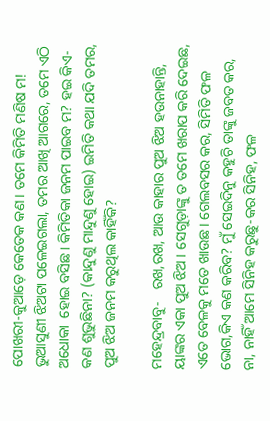ପୋଖରୀ-କୁଆଡ଼େ କେତେକ କଣ। ତମେ କିମିତି ମଣିଷ ମ! ଭୁଆସୁଣୀ ଝିଅଟା ପଳେଇଗଲା, ତମର ଆଖି ଆଗରେ, ତମେ ଏଠି ଅଧୋକା  ହୋଇ ବସିଛ। କିମିତିକା ଜନମ ପାଇବ ମ? ହଇ କିଏ-କଣ ଶୁଭୁଛିନା? (କାନ୍ଦୁଣୁ ମାନ୍ଦୁଣୁ ହୋଇ) ଇମିତି କଥା ଯଦି ତମର, ପୁଅ ଝିଅ ଜନମ କରୁଥିଲ କାହିଁକି?

ମହେନ୍ଦ୍ରବାବୁ-   ରଖ,ରଖ, ଆଉ କାହାର ପୁଅ ଝିଅ ହଉନାହାନ୍ତି, ୟାଙ୍କର ଏକା ପୁଅ ଝିଅ । ସେଗୁଡ଼ାଙ୍କୁ ତ ତମେ ଖରାପ କରି ଦେଇଛ, ଏତେ ବେଳକୁ ମତେ ଖାଉଛ। ଗେଲବସର କର, ସିମିତି ଫଳ ଭୋଗ,କିଏ କଣ କରିବ? ମୁଁ ସେଇଦିନୁ କହୁଚି ତାଙ୍କୁ ଜବତ କର, ନା, ନାହିଁ ଆମେ ସିନିହ କରୁଛୁ-କର ସିନିହ, ଫଳ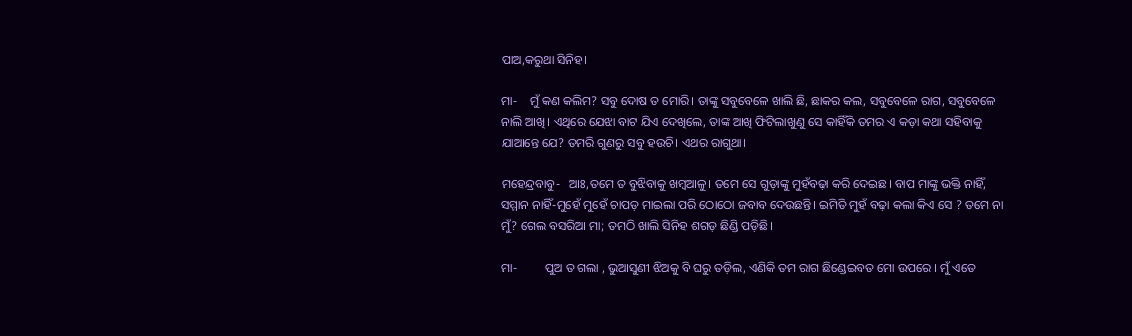ପାଅ,କରୁଥା ସିନିହ।

ମା-    ମୁଁ କଣ କଲିମ? ସବୁ ଦୋଷ ତ ମୋରି। ତାଙ୍କୁ ସବୁବେଳେ ଖାଲି ଛି, ଛାକର କଲ, ସବୁବେଳେ ରାଗ, ସବୁବେଳେ ନାଲି ଆଖି। ଏଥିରେ ଯେଝା ବାଟ ଯିଏ ଦେଖିଲେ, ତାଙ୍କ ଆଖି ଫିଟିଲାଖୁଣୁ ସେ କାହିଁକି ତମର ଏ କଡ଼ା କଥା ସହିବାକୁ ଯାଆନ୍ତେ ଯେ? ତମରି ଗୁଣରୁ ସବୁ ହଉଚି। ଏଥର ରାଗୁଥା।

ମହେନ୍ଦ୍ରବାବୁ-   ଆଃ,ତମେ ତ ବୁଝିବାକୁ ଖମ୍ବଆଳୁ। ତମେ ସେ ଗୁଡ଼ାଙ୍କୁ ମୁହଁବଢ଼ା କରି ଦେଇଛ। ବାପ ମାଙ୍କୁ ଭକ୍ତି ନାହିଁ, ସମ୍ମାନ ନାହିଁ-ମୁହେଁ ମୁହେଁ ଚାପଡ଼ ମାଇଲା ପରି ଠୋଠୋ ଜବାବ ଦେଉଛନ୍ତି। ଇମିତି ମୁହଁ ବଢ଼ା କଲା କିଏ ସେ ? ତମେ ନା ମୁଁ? ଗେଲ ବସରିଆ ମା; ତମଠି ଖାଲି ସିନିହ ଶଗଡ଼ ଛିଣ୍ଡି ପଡ଼ିଛି।

ମା-         ପୁଅ ତ ଗଲା , ଭୁଆସୁଣୀ ଝିଅକୁ ବି ଘରୁ ତଡ଼ିଲ, ଏଣିକି ତମ ରାଗ ଛିଣ୍ଡେଇବତ ମୋ ଉପରେ । ମୁଁ ଏତେ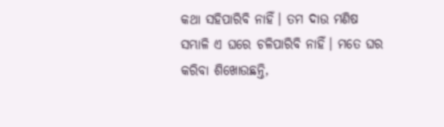କଥା ସହିପାରିବି ନାହିଁ। ତମ ଦାଉ ମଣିଷ ସମ୍ଭାଳି ଏ ଘରେ ଚଳିପାରିବି ନାହିଁ। ମତେ ଘର କରିବା ଶିଖୋଉଛନ୍ତି,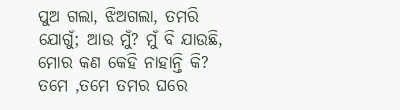ପୁଅ ଗଲା, ଝିଅଗଲା, ତମରି ଯୋଗୁଁ; ଆଉ ମୁଁ? ମୁଁ ବି ଯାଉଛି, ମୋର କଣ କେହି ନାହାନ୍ତି କି? ତମେ ,ତମେ ତମର ଘରେ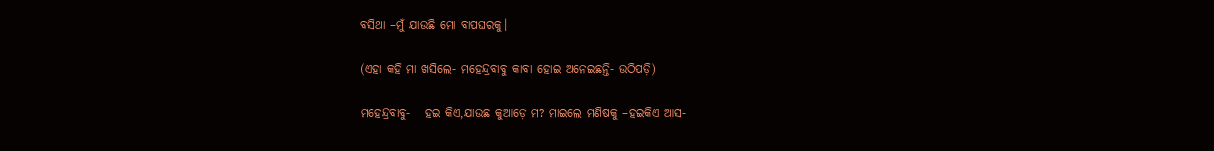ବସିଥା –ମୁଁ ଯାଉଛି ମୋ ବାପଘରକୁ।

(ଏହା କହି ମା ଖସିଲେ- ମହେନ୍ଦ୍ରବାବୁ କାବା ହୋଇ ଅନେଇଛନ୍ତି- ଉଠିପଡ଼ି)

ମହେନ୍ଦ୍ରବାବୁ-   ହଇ କିଏ,ଯାଉଛ କୁଆଡ଼େ ମ? ମାଇଲେ ମଣିଷକୁ –ହଇକିଏ ଆସ-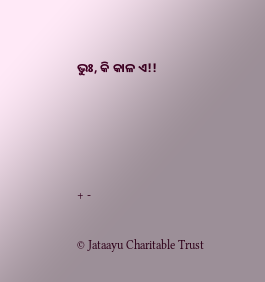ଭୁଃ, କି କାଳ ଏ!!




+ -

© Jataayu Charitable Trust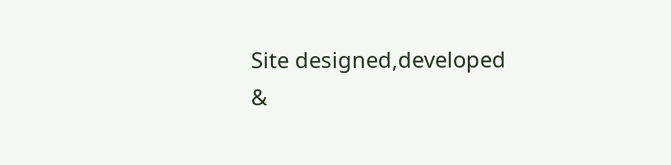Site designed,developed &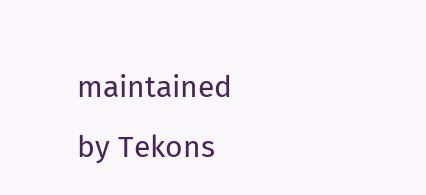maintained by Tekons